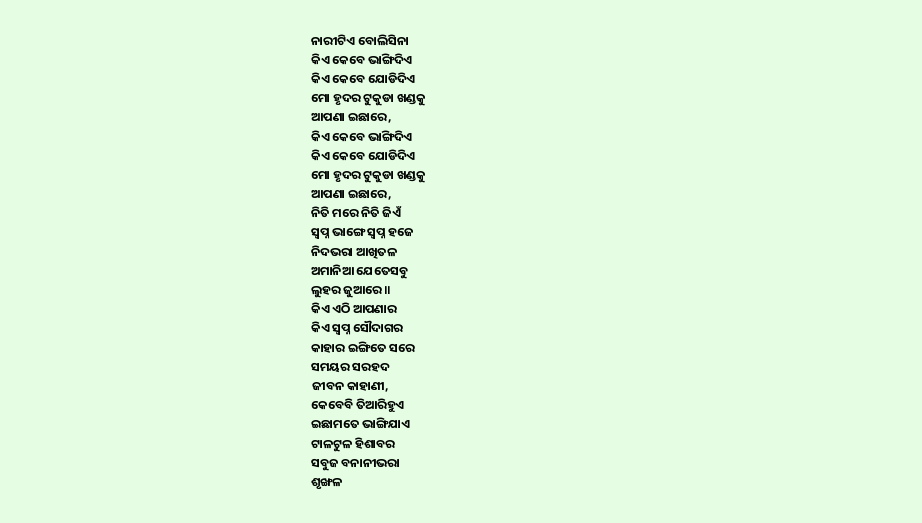ନାରୀଟିଏ ବୋଲିସିନା
କିଏ କେବେ ଭାଙ୍ଗିଦିଏ
କିଏ କେବେ ଯୋଡିଦିଏ
ମୋ ହୃଦର ଟୁକୁଡା ଖଣ୍ଡକୁ
ଆପଣା ଇଛାରେ,
କିଏ କେବେ ଭାଙ୍ଗିଦିଏ
କିଏ କେବେ ଯୋଡିଦିଏ
ମୋ ହୃଦର ଟୁକୁଡା ଖଣ୍ଡକୁ
ଆପଣା ଇଛାରେ,
ନିତି ମରେ ନିତି ଜିଏଁ
ସ୍ବପ୍ନ ଭାଙ୍ଗେ ସ୍ବପ୍ନ ହଜେ
ନିଦଭରା ଆଖିତଳ
ଅମାନିଆ ଯେତେସବୁ
ଲୁହର ଜୁଆରେ ॥
କିଏ ଏଠି ଆପଣାର
କିଏ ସ୍ବପ୍ନ ସୌଦାଗର
କାହାର ଇଙ୍ଗିତେ ସରେ
ସମୟର ସରହଦ
ଜୀବନ କାହାଣୀ,
କେବେବି ତିଆରିହୁଏ
ଇଛାମତେ ଭାଙ୍ଗିଯାଏ
ଟାଳଟୁଳ ହିଶାବର
ସବୁଜ ବନାନୀଭରା
ଶୃଙ୍ଖଳ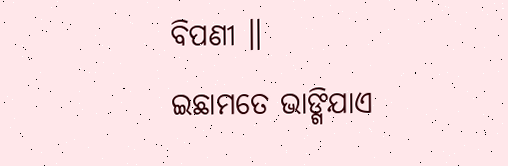ବିପଣୀ ॥
ଇଛାମତେ ଭାଙ୍ଗିଯାଏ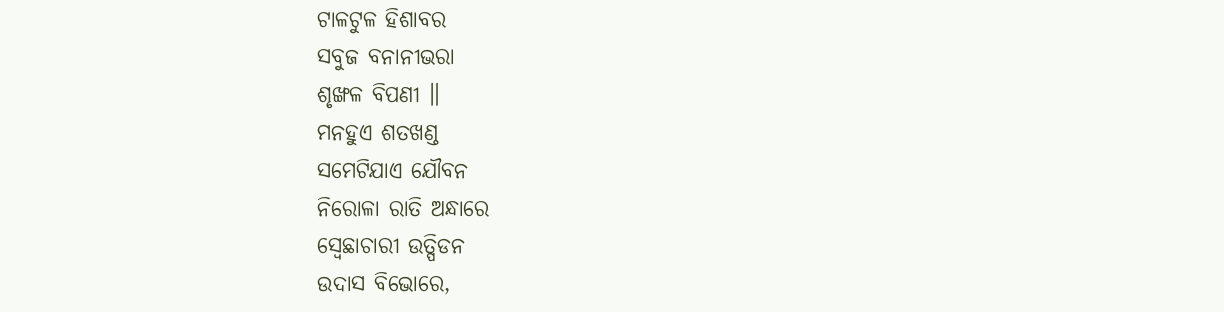ଟାଳଟୁଳ ହିଶାବର
ସବୁଜ ବନାନୀଭରା
ଶୃଙ୍ଖଳ ବିପଣୀ ॥
ମନହୁଏ ଶତଖଣ୍ଡ
ସମେଟିଯାଏ ଯୌବନ
ନିରୋଳା ରାତି ଅନ୍ଧାରେ
ସ୍ବେଛାଚାରୀ ଉତ୍ପିଡନ
ଉଦାସ ବିଭୋରେ,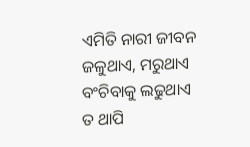ଏମିତି ନାରୀ ଜୀବନ
ଜଳୁଥାଏ, ମରୁଥାଏ
ବଂଚିବାକୁ ଲଢୁଥାଏ
ତ ଥାପି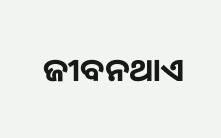ଜୀବନଥାଏ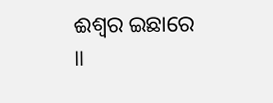ଈଶ୍ବର ଇଛାରେ ॥